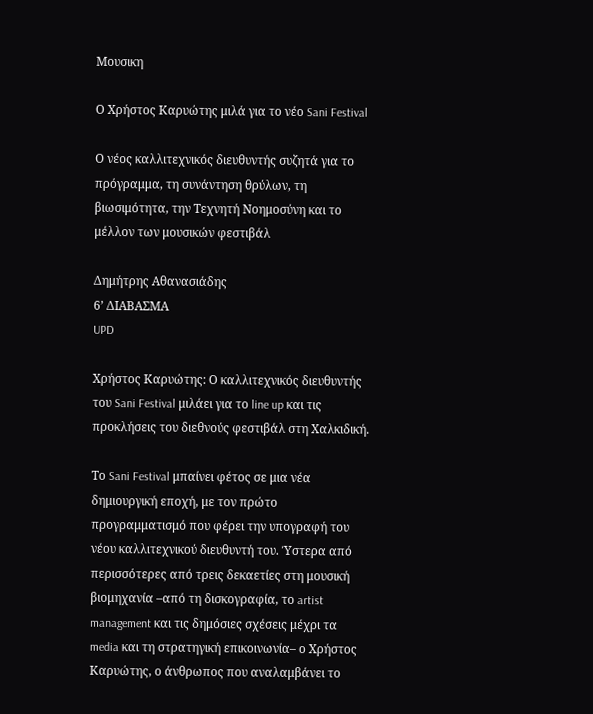Μουσικη

Ο Χρήστος Καρυώτης μιλά για το νέο Sani Festival

Ο νέος καλλιτεχνικός διευθυντής συζητά για το πρόγραμμα, τη συνάντηση θρύλων, τη βιωσιμότητα, την Τεχνητή Νοημοσύνη και το μέλλον των μουσικών φεστιβάλ

Δημήτρης Αθανασιάδης
6’ ΔΙΑΒΑΣΜΑ
UPD

Χρήστος Καρυώτης: Ο καλλιτεχνικός διευθυντής του Sani Festival μιλάει για το line up και τις προκλήσεις του διεθνούς φεστιβάλ στη Χαλκιδική.

Το Sani Festival μπαίνει φέτος σε μια νέα δημιουργική εποχή, με τον πρώτο προγραμματισμό που φέρει την υπογραφή του νέου καλλιτεχνικού διευθυντή του. Ύστερα από περισσότερες από τρεις δεκαετίες στη μουσική βιομηχανία –από τη δισκογραφία, το artist management και τις δημόσιες σχέσεις μέχρι τα media και τη στρατηγική επικοινωνία– ο Χρήστος Καρυώτης, ο άνθρωπος που αναλαμβάνει το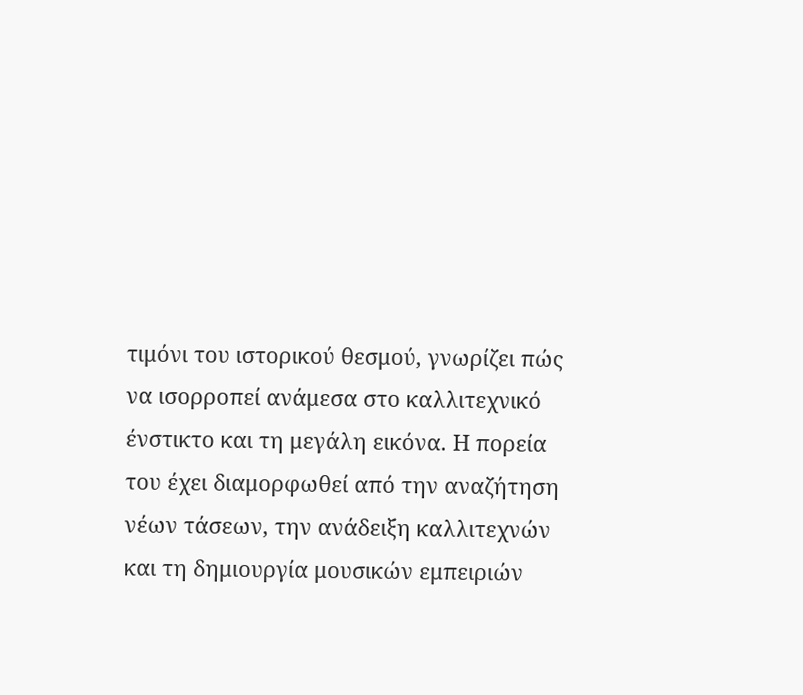τιμόνι του ιστορικού θεσμού, γνωρίζει πώς να ισορροπεί ανάμεσα στο καλλιτεχνικό ένστικτο και τη μεγάλη εικόνα. Η πορεία του έχει διαμορφωθεί από την αναζήτηση νέων τάσεων, την ανάδειξη καλλιτεχνών και τη δημιουργία μουσικών εμπειριών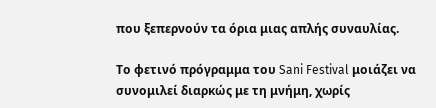που ξεπερνούν τα όρια μιας απλής συναυλίας.

Το φετινό πρόγραμμα του Sani Festival μοιάζει να συνομιλεί διαρκώς με τη μνήμη, χωρίς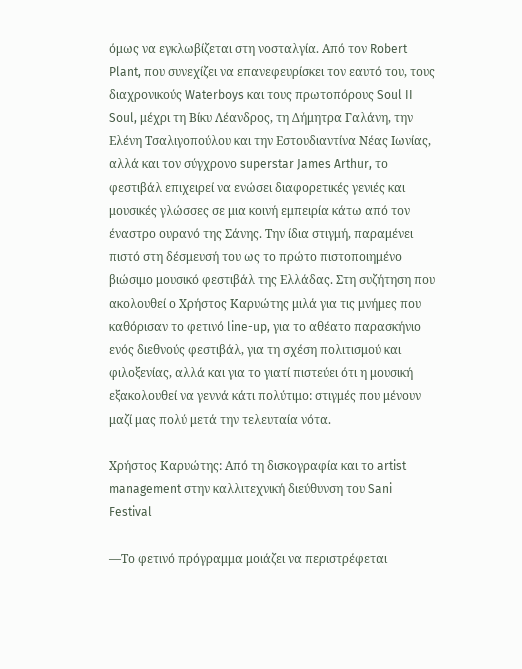όμως να εγκλωβίζεται στη νοσταλγία. Από τον Robert Plant, που συνεχίζει να επανεφευρίσκει τον εαυτό του, τους διαχρονικούς Waterboys και τους πρωτοπόρους Soul II Soul, μέχρι τη Βίκυ Λέανδρος, τη Δήμητρα Γαλάνη, την Ελένη Τσαλιγοπούλου και την Εστουδιαντίνα Νέας Ιωνίας, αλλά και τον σύγχρονο superstar James Arthur, το φεστιβάλ επιχειρεί να ενώσει διαφορετικές γενιές και μουσικές γλώσσες σε μια κοινή εμπειρία κάτω από τον έναστρο ουρανό της Σάνης. Την ίδια στιγμή, παραμένει πιστό στη δέσμευσή του ως το πρώτο πιστοποιημένο βιώσιμο μουσικό φεστιβάλ της Ελλάδας. Στη συζήτηση που ακολουθεί ο Χρήστος Καρυώτης μιλά για τις μνήμες που καθόρισαν το φετινό line-up, για το αθέατο παρασκήνιο ενός διεθνούς φεστιβάλ, για τη σχέση πολιτισμού και φιλοξενίας, αλλά και για το γιατί πιστεύει ότι η μουσική εξακολουθεί να γεννά κάτι πολύτιμο: στιγμές που μένουν μαζί μας πολύ μετά την τελευταία νότα.

Χρήστος Καρυώτης: Από τη δισκογραφία και το artist management στην καλλιτεχνική διεύθυνση του Sani Festival

—Το φετινό πρόγραμμα μοιάζει να περιστρέφεται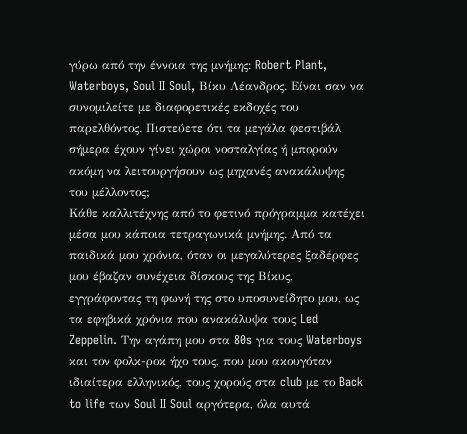γύρω από την έννοια της μνήμης: Robert Plant, Waterboys, Soul II Soul, Βίκυ Λέανδρος. Είναι σαν να συνομιλείτε με διαφορετικές εκδοχές του παρελθόντος. Πιστεύετε ότι τα μεγάλα φεστιβάλ σήμερα έχουν γίνει χώροι νοσταλγίας ή μπορούν ακόμη να λειτουργήσουν ως μηχανές ανακάλυψης του μέλλοντος;
Κάθε καλλιτέχνης από το φετινό πρόγραμμα κατέχει μέσα μου κάποια τετραγωνικά μνήμης. Από τα παιδικά μου χρόνια, όταν οι μεγαλύτερες ξαδέρφες μου έβαζαν συνέχεια δίσκους της Βίκυς, εγγράφοντας τη φωνή της στο υποσυνείδητο μου, ως τα εφηβικά χρόνια που ανακάλυψα τους Led Zeppelin. Tην αγάπη μου στα 80s για τους Waterboys και τον φολκ-ροκ ήχο τους, που μου ακουγόταν ιδιαίτερα ελληνικός, τους χορούς στα club με το Back to life των Soul II Soul αργότερα, όλα αυτά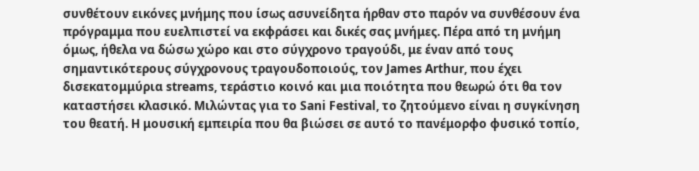συνθέτουν εικόνες μνήμης που ίσως ασυνείδητα ήρθαν στο παρόν να συνθέσουν ένα πρόγραμμα που ευελπιστεί να εκφράσει και δικές σας μνήμες. Πέρα από τη μνήμη όμως, ήθελα να δώσω χώρο και στο σύγχρονο τραγούδι, με έναν από τους σημαντικότερους σύγχρονους τραγουδοποιούς, τον James Arthur, που έχει δισεκατομμύρια streams, τεράστιο κοινό και μια ποιότητα που θεωρώ ότι θα τον καταστήσει κλασικό. Μιλώντας για το Sani Festival, το ζητούμενο είναι η συγκίνηση του θεατή. Η μουσική εμπειρία που θα βιώσει σε αυτό το πανέμορφο φυσικό τοπίο,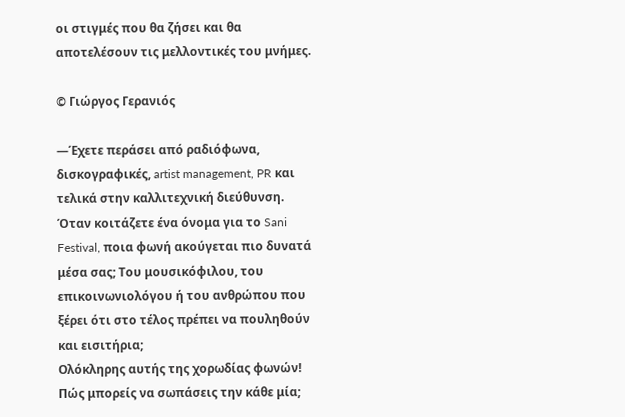οι στιγμές που θα ζήσει και θα αποτελέσουν τις μελλοντικές του μνήμες.

© Γιώργος Γερανιός

—Έχετε περάσει από ραδιόφωνα, δισκογραφικές, artist management, PR και τελικά στην καλλιτεχνική διεύθυνση. Όταν κοιτάζετε ένα όνομα για το Sani Festival, ποια φωνή ακούγεται πιο δυνατά μέσα σας; Του μουσικόφιλου, του επικοινωνιολόγου ή του ανθρώπου που ξέρει ότι στο τέλος πρέπει να πουληθούν και εισιτήρια;
Ολόκληρης αυτής της χορωδίας φωνών! Πώς μπορείς να σωπάσεις την κάθε μία;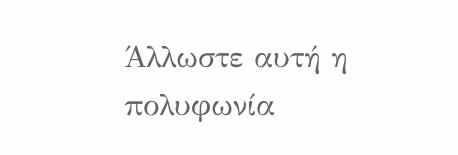Άλλωστε αυτή η πολυφωνία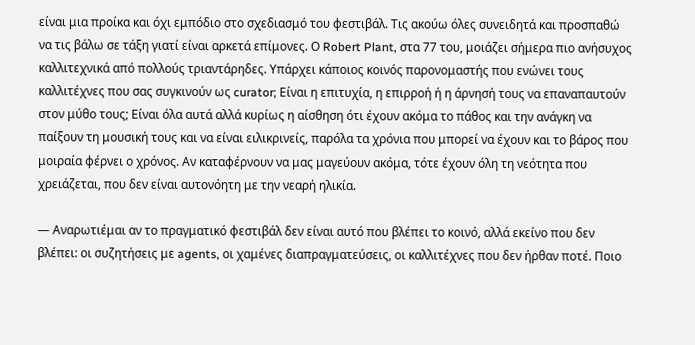είναι μια προίκα και όχι εμπόδιο στο σχεδιασμό του φεστιβάλ. Τις ακούω όλες συνειδητά και προσπαθώ να τις βάλω σε τάξη γιατί είναι αρκετά επίμονες. Ο Robert Plant, στα 77 του, μοιάζει σήμερα πιο ανήσυχος καλλιτεχνικά από πολλούς τριαντάρηδες. Υπάρχει κάποιος κοινός παρονομαστής που ενώνει τους καλλιτέχνες που σας συγκινούν ως curator; Είναι η επιτυχία, η επιρροή ή η άρνησή τους να επαναπαυτούν στον μύθο τους; Είναι όλα αυτά αλλά κυρίως η αίσθηση ότι έχουν ακόμα το πάθος και την ανάγκη να παίξουν τη μουσική τους και να είναι ειλικρινείς, παρόλα τα χρόνια που μπορεί να έχουν και το βάρος που μοιραία φέρνει ο χρόνος. Αν καταφέρνουν να μας μαγεύουν ακόμα, τότε έχουν όλη τη νεότητα που χρειάζεται, που δεν είναι αυτονόητη με την νεαρή ηλικία.

— Αναρωτιέμαι αν το πραγματικό φεστιβάλ δεν είναι αυτό που βλέπει το κοινό, αλλά εκείνο που δεν βλέπει: οι συζητήσεις με agents, οι χαμένες διαπραγματεύσεις, οι καλλιτέχνες που δεν ήρθαν ποτέ. Ποιο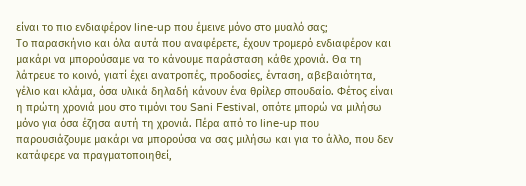είναι το πιο ενδιαφέρον line-up που έμεινε μόνο στο μυαλό σας;
Το παρασκήνιο και όλα αυτά που αναφέρετε, έχουν τρομερό ενδιαφέρον και μακάρι να μπορούσαμε να το κάνουμε παράσταση κάθε χρονιά. Θα τη λάτρευε το κοινό, γιατί έχει ανατροπές, προδοσίες, ένταση, αβεβαιότητα, γέλιο και κλάμα, όσα υλικά δηλαδή κάνουν ένα θρίλερ σπουδαίο. Φέτος είναι η πρώτη χρονιά μου στο τιμόνι του Sani Festival, οπότε μπορώ να μιλήσω μόνο για όσα έζησα αυτή τη χρονιά. Πέρα από το line-up που παρουσιάζουμε μακάρι να μπορούσα να σας μιλήσω και για το άλλο, που δεν κατάφερε να πραγματοποιηθεί,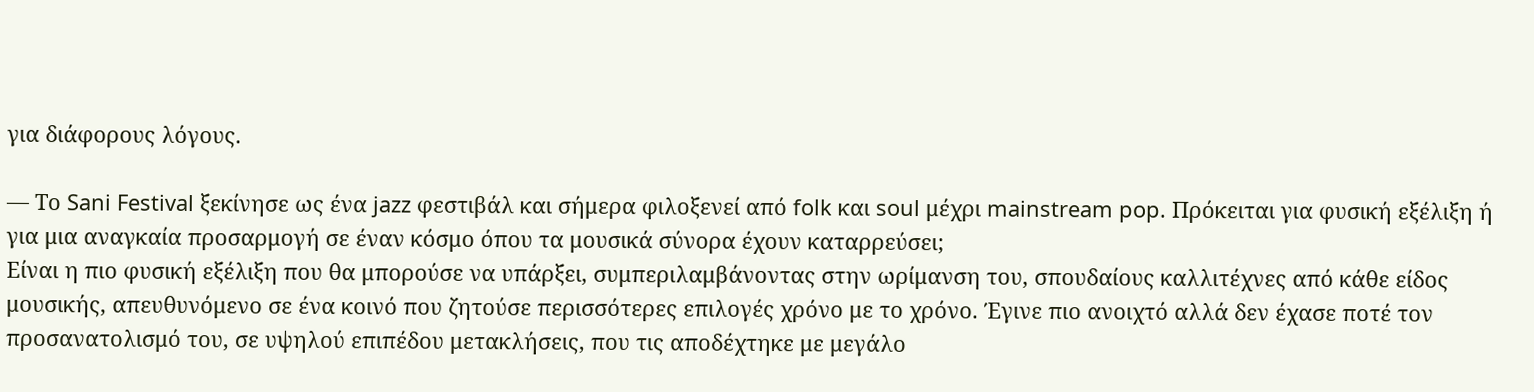για διάφορους λόγους.

— Το Sani Festival ξεκίνησε ως ένα jazz φεστιβάλ και σήμερα φιλοξενεί από folk και soul μέχρι mainstream pop. Πρόκειται για φυσική εξέλιξη ή για μια αναγκαία προσαρμογή σε έναν κόσμο όπου τα μουσικά σύνορα έχουν καταρρεύσει;
Είναι η πιο φυσική εξέλιξη που θα μπορούσε να υπάρξει, συμπεριλαμβάνοντας στην ωρίμανση του, σπουδαίους καλλιτέχνες από κάθε είδος μουσικής, απευθυνόμενο σε ένα κοινό που ζητούσε περισσότερες επιλογές χρόνο με το χρόνο. Έγινε πιο ανοιχτό αλλά δεν έχασε ποτέ τον προσανατολισμό του, σε υψηλού επιπέδου μετακλήσεις, που τις αποδέχτηκε με μεγάλο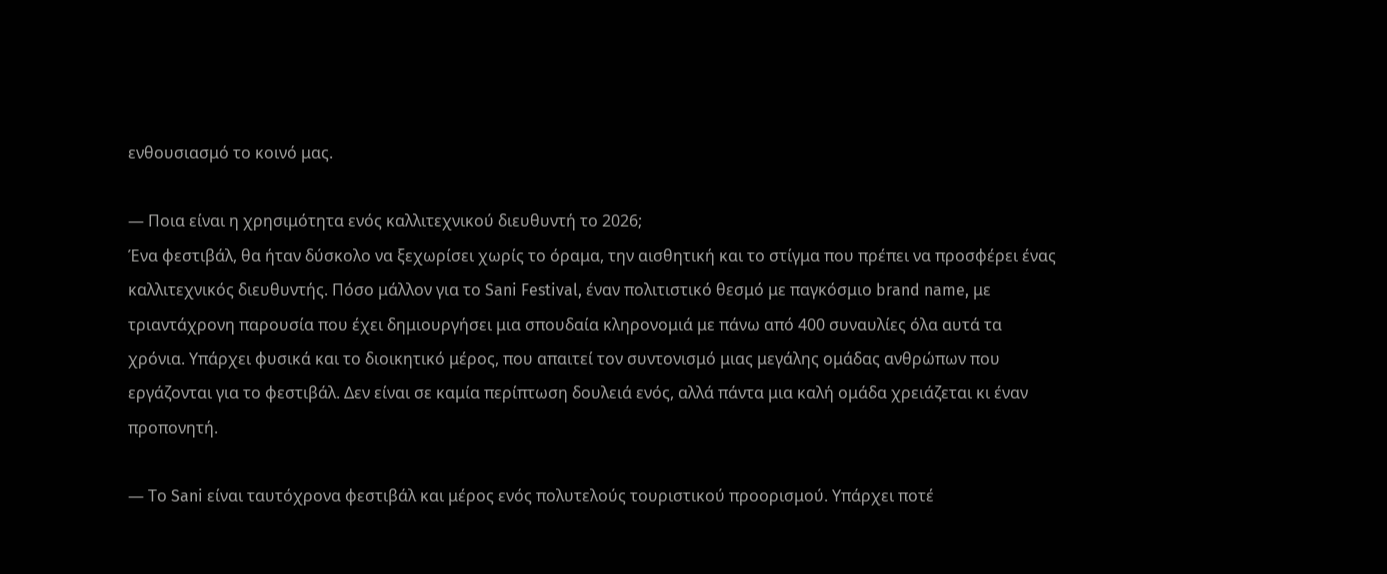ενθουσιασμό το κοινό μας.

— Ποια είναι η χρησιμότητα ενός καλλιτεχνικού διευθυντή το 2026;
Ένα φεστιβάλ, θα ήταν δύσκολο να ξεχωρίσει χωρίς το όραμα, την αισθητική και το στίγμα που πρέπει να προσφέρει ένας καλλιτεχνικός διευθυντής. Πόσο μάλλον για το Sani Festival, έναν πολιτιστικό θεσμό με παγκόσμιο brand name, με τριαντάχρονη παρουσία που έχει δημιουργήσει μια σπουδαία κληρονομιά με πάνω από 400 συναυλίες όλα αυτά τα χρόνια. Υπάρχει φυσικά και το διοικητικό μέρος, που απαιτεί τον συντονισμό μιας μεγάλης ομάδας ανθρώπων που εργάζονται για το φεστιβάλ. Δεν είναι σε καμία περίπτωση δουλειά ενός, αλλά πάντα μια καλή ομάδα χρειάζεται κι έναν προπονητή.

— Το Sani είναι ταυτόχρονα φεστιβάλ και μέρος ενός πολυτελούς τουριστικού προορισμού. Υπάρχει ποτέ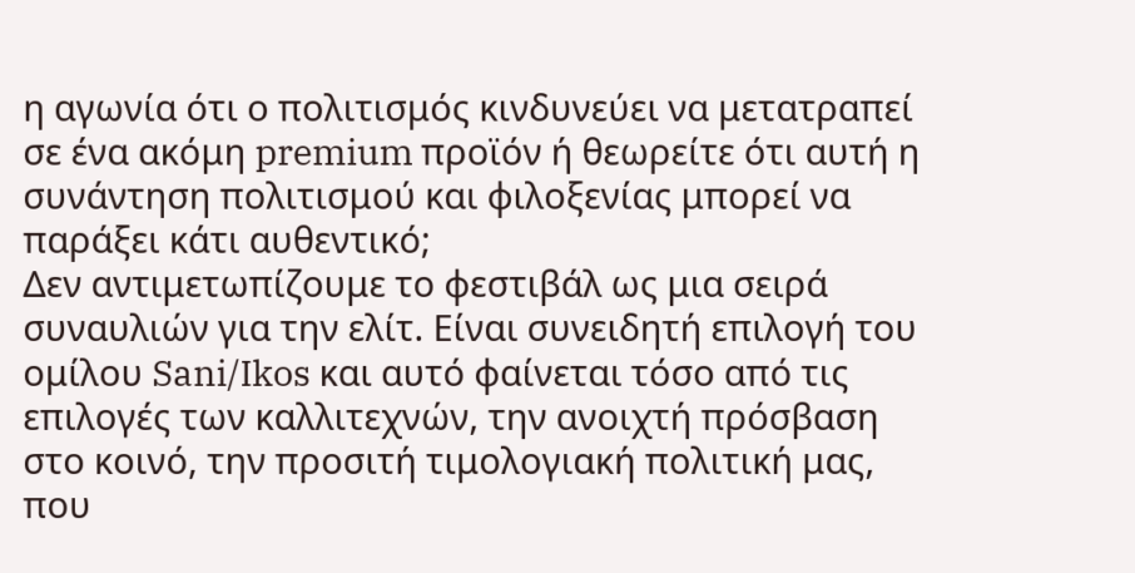η αγωνία ότι ο πολιτισμός κινδυνεύει να μετατραπεί σε ένα ακόμη premium προϊόν ή θεωρείτε ότι αυτή η συνάντηση πολιτισμού και φιλοξενίας μπορεί να παράξει κάτι αυθεντικό;
Δεν αντιμετωπίζουμε το φεστιβάλ ως μια σειρά συναυλιών για την ελίτ. Είναι συνειδητή επιλογή του ομίλου Sani/Ikos και αυτό φαίνεται τόσο από τις επιλογές των καλλιτεχνών, την ανοιχτή πρόσβαση στο κοινό, την προσιτή τιμολογιακή πολιτική μας, που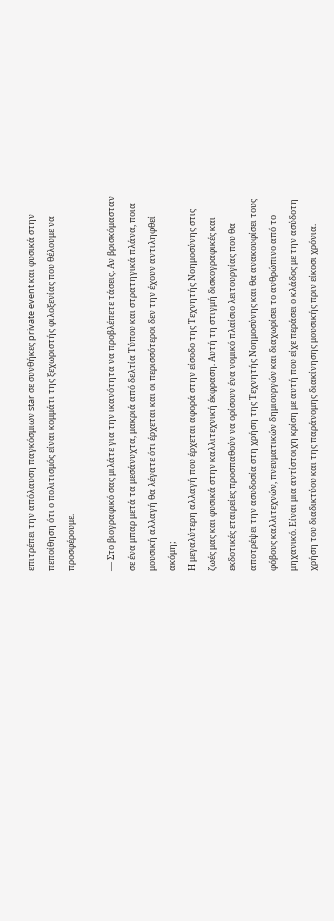επιτρέπει την απόλαυση παγκόσμιων star σε συνθήκες private event και φυσικά στην πεποίθηση ότι ο πολιτισμός είναι κομμάτι της ξεχωριστής φιλοξενίας που θέλουμε να προσφέρουμε.

— Στο βιογραφικό σας μιλάτε για την ικανότητα να προβλέπετε τάσεις. Αν βρισκόμασταν σε ένα μπαρ μετά τα μεσάνυχτα, μακριά από δελτία Τύπου και στρατηγικά πλάνα, ποια μουσική αλλαγή θα λέγατε ότι έρχεται και οι περισσότεροι δεν την έχουν αντιληφθεί ακόμη;
Η μεγαλύτερη αλλαγή που έρχεται αφορά στην είσοδο της Τεχνητής Νοημοσύνης στις ζωές μας και φυσικά στην καλλιτεχνική έκφραση. Αυτή τη στιγμή δισκογραφικές και εκδοτικές εταιρείες προσπαθούν να ορίσουν ένα νομικό πλαίσιο λειτουργίας που θα αποτρέψει την ασυδοσία στη χρήση της Τεχνητής Νοημοσύνης και θα ανακουφίσει τους φόβους καλλιτεχνών, πνευματικών δημιουργών και διαχωρίσει το ανθρώπινο από το μηχανικό. Είναι μια αντίστοιχη κρίση με αυτή που είχε περάσει ο κλάδος με την ασύδοτη χρήση του διαδικτύου και της παράνομης διακίνησης μουσικής πριν είκοσι χρόνια.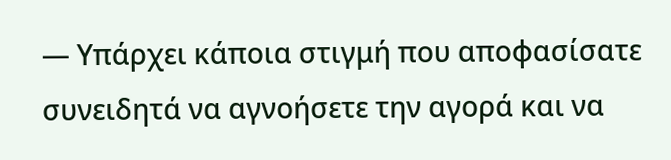— Υπάρχει κάποια στιγμή που αποφασίσατε συνειδητά να αγνοήσετε την αγορά και να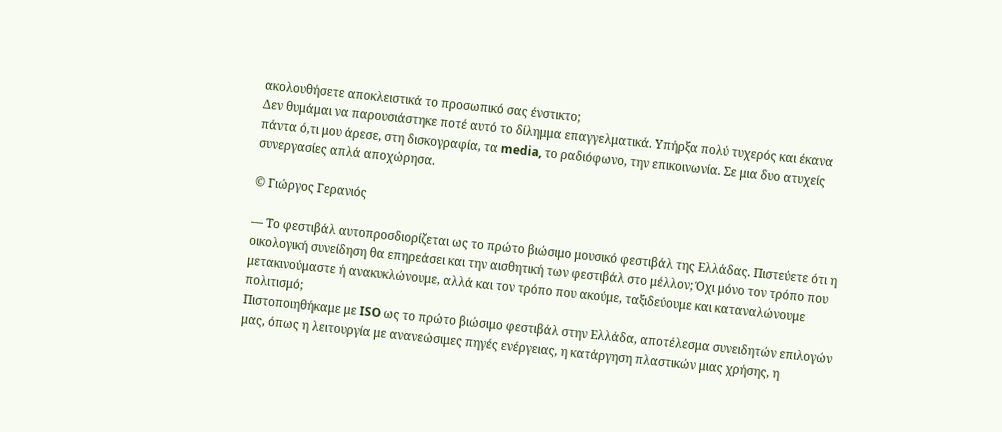ακολουθήσετε αποκλειστικά το προσωπικό σας ένστικτο;
Δεν θυμάμαι να παρουσιάστηκε ποτέ αυτό το δίλημμα επαγγελματικά. Υπήρξα πολύ τυχερός και έκανα πάντα ό,τι μου άρεσε, στη δισκογραφία, τα media, το ραδιόφωνο, την επικοινωνία. Σε μια δυο ατυχείς συνεργασίες απλά αποχώρησα.

© Γιώργος Γερανιός

— Το φεστιβάλ αυτοπροσδιορίζεται ως το πρώτο βιώσιμο μουσικό φεστιβάλ της Ελλάδας. Πιστεύετε ότι η οικολογική συνείδηση θα επηρεάσει και την αισθητική των φεστιβάλ στο μέλλον; Όχι μόνο τον τρόπο που μετακινούμαστε ή ανακυκλώνουμε, αλλά και τον τρόπο που ακούμε, ταξιδεύουμε και καταναλώνουμε πολιτισμό;
Πιστοποιηθήκαμε με ISO ως το πρώτο βιώσιμο φεστιβάλ στην Ελλάδα, αποτέλεσμα συνειδητών επιλογών μας, όπως η λειτουργία με ανανεώσιμες πηγές ενέργειας, η κατάργηση πλαστικών μιας χρήσης, η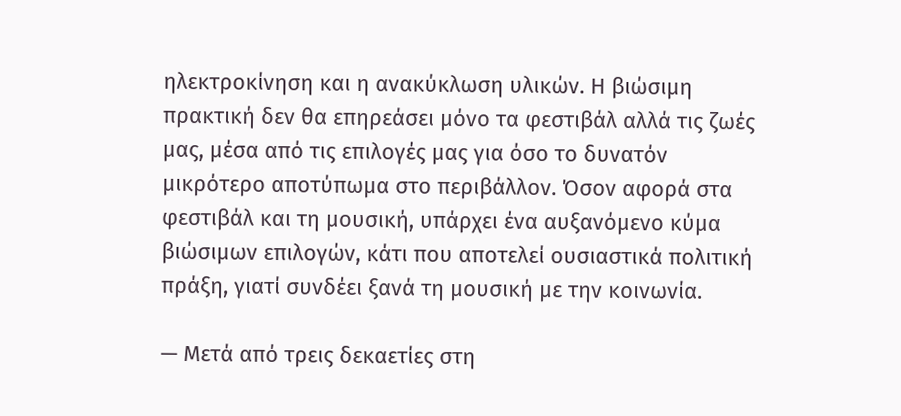ηλεκτροκίνηση και η ανακύκλωση υλικών. Η βιώσιμη πρακτική δεν θα επηρεάσει μόνο τα φεστιβάλ αλλά τις ζωές μας, μέσα από τις επιλογές μας για όσο το δυνατόν μικρότερο αποτύπωμα στο περιβάλλον. Όσον αφορά στα φεστιβάλ και τη μουσική, υπάρχει ένα αυξανόμενο κύμα βιώσιμων επιλογών, κάτι που αποτελεί ουσιαστικά πολιτική πράξη, γιατί συνδέει ξανά τη μουσική με την κοινωνία.

— Μετά από τρεις δεκαετίες στη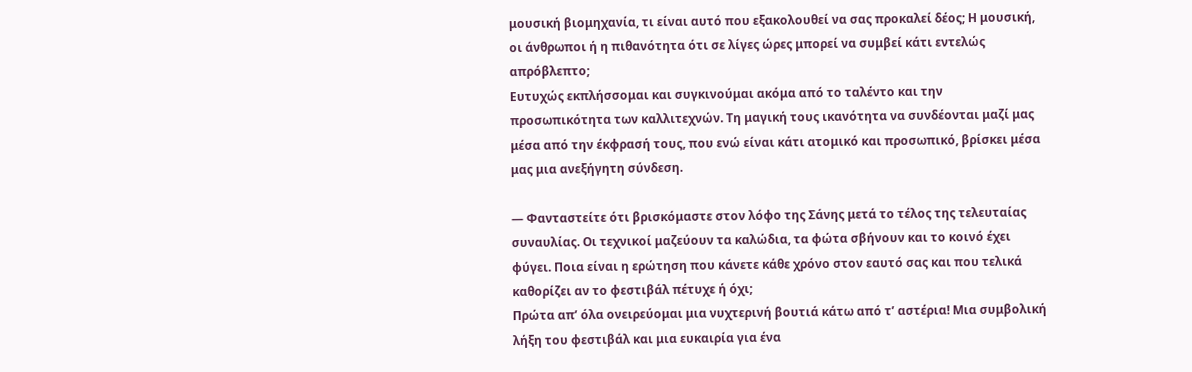μουσική βιομηχανία, τι είναι αυτό που εξακολουθεί να σας προκαλεί δέος; Η μουσική, οι άνθρωποι ή η πιθανότητα ότι σε λίγες ώρες μπορεί να συμβεί κάτι εντελώς απρόβλεπτο;
Ευτυχώς εκπλήσσομαι και συγκινούμαι ακόμα από το ταλέντο και την προσωπικότητα των καλλιτεχνών. Τη μαγική τους ικανότητα να συνδέονται μαζί μας μέσα από την έκφρασή τους, που ενώ είναι κάτι ατομικό και προσωπικό, βρίσκει μέσα μας μια ανεξήγητη σύνδεση.

— Φανταστείτε ότι βρισκόμαστε στον λόφο της Σάνης μετά το τέλος της τελευταίας συναυλίας. Οι τεχνικοί μαζεύουν τα καλώδια, τα φώτα σβήνουν και το κοινό έχει φύγει. Ποια είναι η ερώτηση που κάνετε κάθε χρόνο στον εαυτό σας και που τελικά καθορίζει αν το φεστιβάλ πέτυχε ή όχι;
Πρώτα απ’ όλα ονειρεύομαι μια νυχτερινή βουτιά κάτω από τ’ αστέρια! Μια συμβολική λήξη του φεστιβάλ και μια ευκαιρία για ένα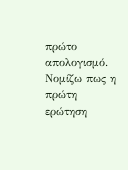πρώτο απολογισμό. Νομίζω πως η πρώτη ερώτηση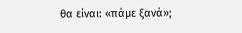θα είναι: «πάμε ξανά»;